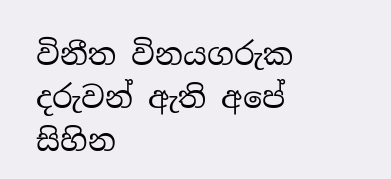විනීත විනයගරුක දරුවන් ඇති අපේ සිහින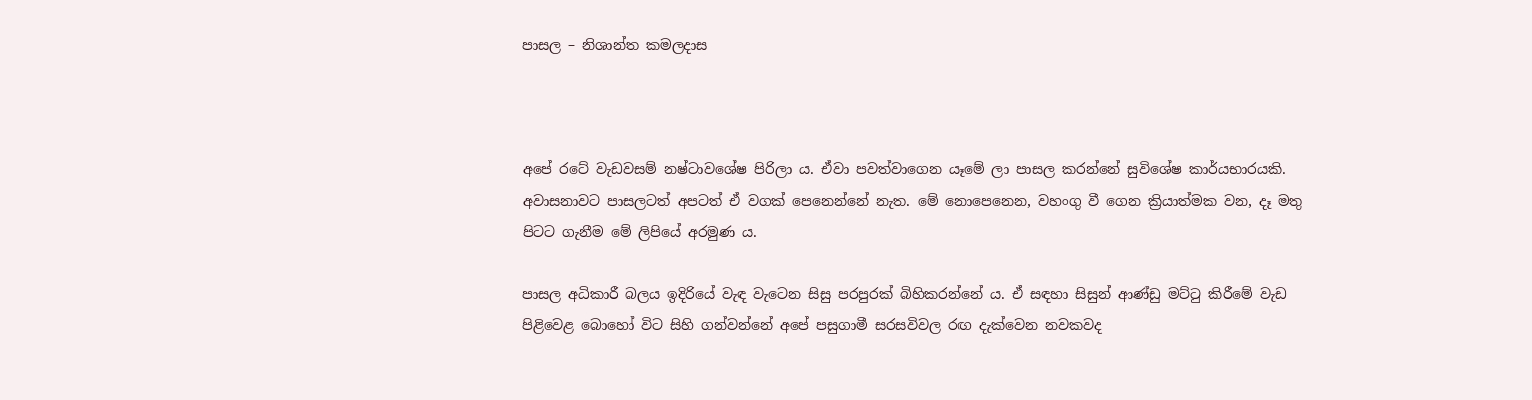පාසල – නිශාන්ත කමලදාස



අපේ රටේ වැඩවසම් නෂ්ටාවශේෂ පිරිලා ය. ඒවා පවත්වාගෙන යෑමේ ලා පාසල කරන්නේ සුවිශේෂ කාර්යභාරයකි. අවාසනාවට පාසලටත් අපටත් ඒ වගක් පෙනෙන්නේ නැත. මේ නොපෙනෙන, වහංගු වී ගෙන ක්‍රියාත්මක වන, දෑ මතු පිටට ගැනීම මේ ලිපියේ අරමුණ ය.

පාසල අධිකාරී බලය ඉදිරියේ වැඳ වැටෙන සිසු පරපුරක් බිහිකරන්නේ ය. ඒ සඳහා සිසුන් ආණ්ඩු මට්ටු කිරීමේ වැඩ පිළිවෙළ බොහෝ විට සිහි ගන්වන්නේ අපේ පසුගාමී සරසවිවල රඟ දැක්වෙන නවකවද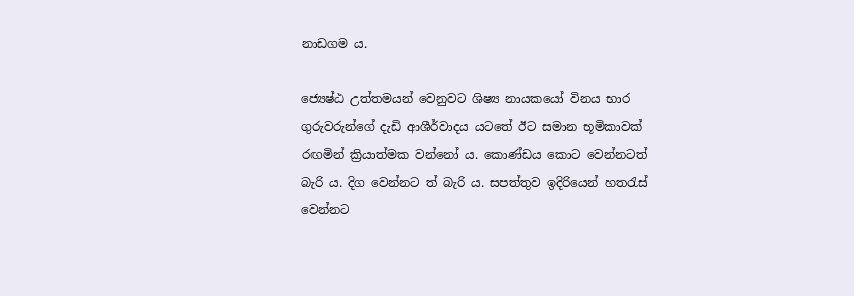නාඩගම ය.

ජ්‍යෙෂ්ඨ උත්තමයන් වෙනුවට ශිෂ්‍ය නායකයෝ විනය භාර ගුරුවරුන්ගේ දැඩි ආශීර්වාදය යටතේ ඊට සමාන භූමිකාවක් රඟමින් ක්‍රියාත්මක වන්නෝ ය. කොණ්ඩය කොට වෙන්නටත් බැරි ය. දිග වෙන්නට ත් බැරි ය. සපත්තුව ඉදිරියෙන් හතරැස් වෙන්නට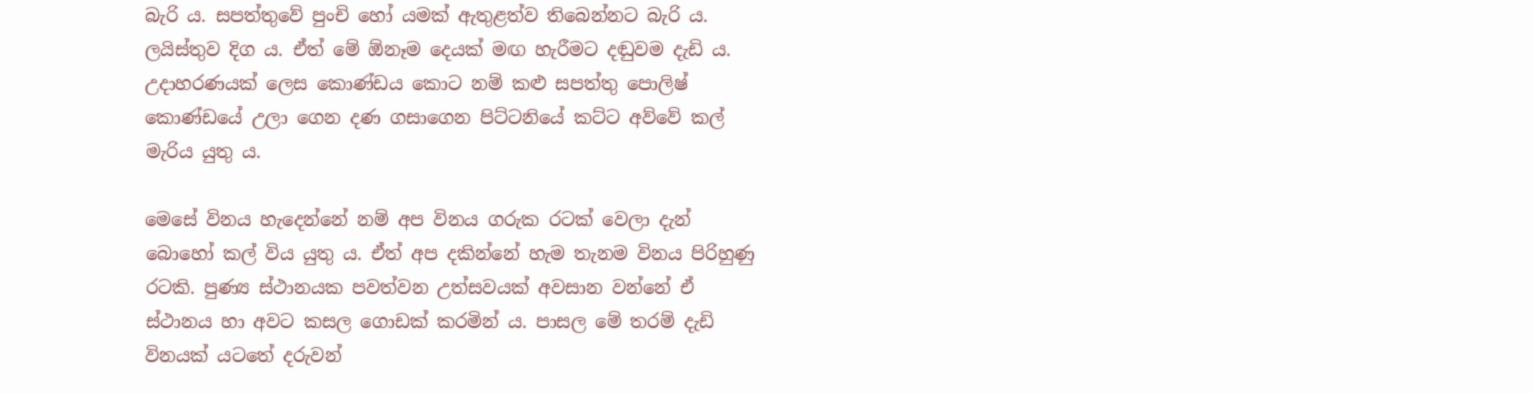බැරි ය. සපත්තුවේ පුංචි හෝ යමක් ඇතුළත්ව තිබෙන්නට බැරි ය. ලයිස්තුව දිග ය. ඒත් මේ ඕනෑම දෙයක් මඟ හැරීමට දඬුවම දැඩි ය. උදාහරණයක් ලෙස කොණ්ඩය කොට නම් කළු සපත්තු පොලිෂ් කොණ්ඩයේ උලා ගෙන දණ ගසාගෙන පිට්ටනියේ කට්ට අව්වේ කල් මැරිය යුතු ය.

මෙසේ විනය හැදෙන්නේ නම් අප විනය ගරුක රටක් වෙලා දැන් බොහෝ කල් විය යුතු ය. ඒත් අප දකින්නේ හැම තැනම විනය පිරිහුණු රටකි. පුණ්‍ය ස්ථානයක පවත්වන උත්සවයක් අවසාන වන්නේ ඒ ස්ථානය හා අවට කසල ගොඩක් කරමින් ය. පාසල මේ තරම් දැඩි විනයක් යටතේ දරුවන්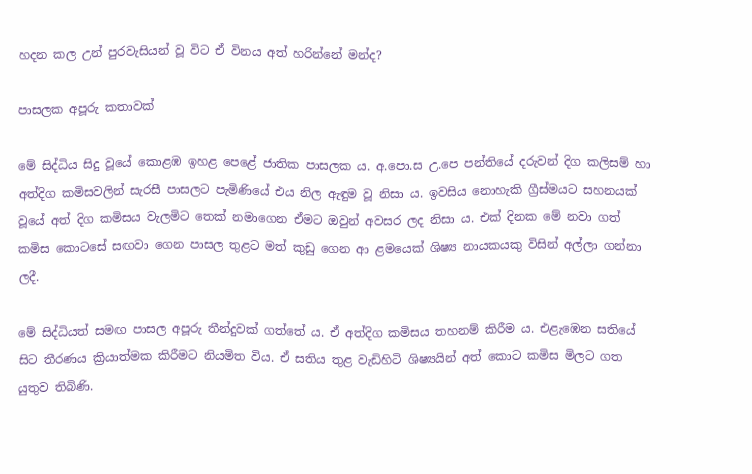හදන කල උන් පුරවැසියන් වූ විට ඒ විනය අත් හරින්නේ මන්ද?

පාසලක අපූරු කතාවක්

මේ සිද්ධිය සිදු වූයේ කොළඹ ඉහළ පෙළේ ජාතික පාසලක ය. අ.පො.ස උ.පෙ පන්තියේ දරුවන් දිග කලිසම් හා අත්දිග කමිසවලින් සැරසී පාසලට පැමිණියේ එය නිල ඇඳුම වූ නිසා ය. ඉවසිය නොහැකි ග්‍රීස්මයට සහනයක් වූයේ අත් දිග කමිසය වැලමිට තෙක් නමාගෙන ඒමට ඔවුන් අවසර ලද නිසා ය. එක් දිනක මේ නවා ගත් කමිස කොටසේ සඟවා ගෙන පාසල තුළට මත් කුඩු ගෙන ආ ළමයෙක් ශිෂ්‍ය නායකයකු විසින් අල්ලා ගන්නා ලදී.

මේ සිද්ධියත් සමඟ පාසල අපූරු තීන්දුවක් ගත්තේ ය. ඒ අත්දිග කමිසය තහනම් කිරීම ය. එළැඹෙන සතියේ සිට තීරණය ක්‍රියාත්මක කිරීමට නියමිත විය. ඒ සතිය තුළ වැඩිහිටි ශිෂ්‍යයින් අත් කොට කමිස මිලට ගත යුතුව තිබිණි.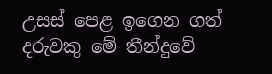උසස් පෙළ ඉගෙන ගත් දරුවකු මේ තීන්දුවේ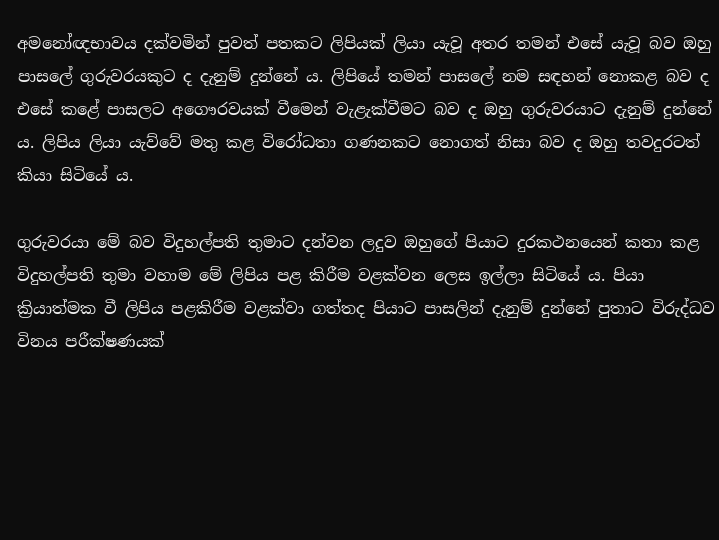අමනෝඥභාවය දක්වමින් පුවත් පතකට ලිපියක් ලියා යැවූ අතර තමන් එසේ යැවූ බව ඔහු පාසලේ ගුරුවරයකුට ද දැනුම් දුන්නේ ය. ලිපියේ තමන් පාසලේ නම සඳහන් නොකළ බව ද එසේ කළේ පාසලට අගෞරවයක් වීමෙන් වැළැක්වීමට බව ද ඔහු ගුරුවරයාට දැනුම් දුන්නේ ය. ලිපිය ලියා යැව්වේ මතු කළ විරෝධතා ගණනකට නොගත් නිසා බව ද ඔහු තවදුරටත් කියා සිටියේ ය.

ගුරුවරයා මේ බව විදුහල්පති තුමාට දන්වන ලදුව ඔහුගේ පියාට දුරකථනයෙන් කතා කළ විදුහල්පති තුමා වහාම මේ ලිපිය පළ කිරීම වළක්වන ලෙස ඉල්ලා සිටියේ ය. පියා ක්‍රියාත්මක වී ලිපිය පළකිරීම වළක්වා ගත්තද පියාට පාසලින් දැනුම් දුන්නේ පුතාට විරුද්ධව විනය පරීක්ෂණයක්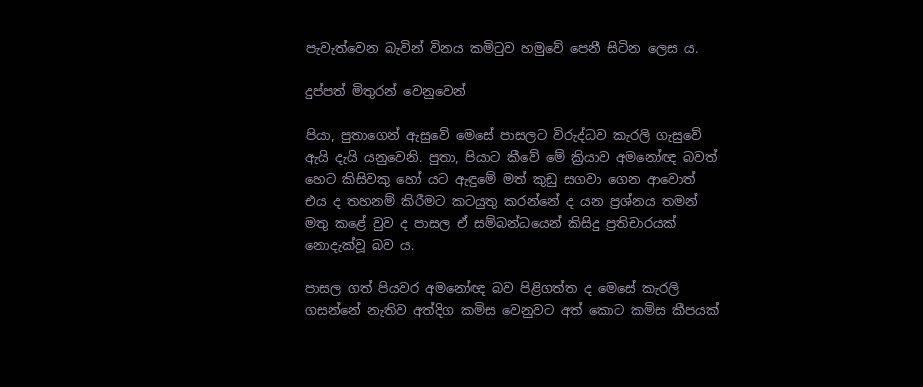පැවැත්වෙන බැවින් විනය කමිටුව හමුවේ පෙනී සිටින ලෙස ය.

දුප්පත් මිතුරන් වෙනුවෙන්

පියා, පුතාගෙන් ඇසුවේ මෙසේ පාසලට විරුද්ධව කැරලි ගැසුවේ ඇයි දැයි යනුවෙනි. පුතා, පියාට කීවේ මේ ක්‍රියාව අමනෝඥ බවත් හෙට කිසිවකු හෝ යට ඇඳුමේ මත් කුඩු සගවා ගෙන ආවොත් එය ද තහනම් කිරීමට කටයුතු කරන්නේ ද යන ප්‍රශ්නය තමන් මතු කළේ වුව ද පාසල ඒ සම්බන්ධයෙන් කිසිදු ප්‍රතිචාරයක් නොදැක්වූ බව ය.

පාසල ගත් පියවර අමනෝඥ බව පිළිගත්ත ද මෙසේ කැරලි ගසන්නේ නැතිව අත්දිග කමිස වෙනුවට අත් කොට කමිස කීපයක්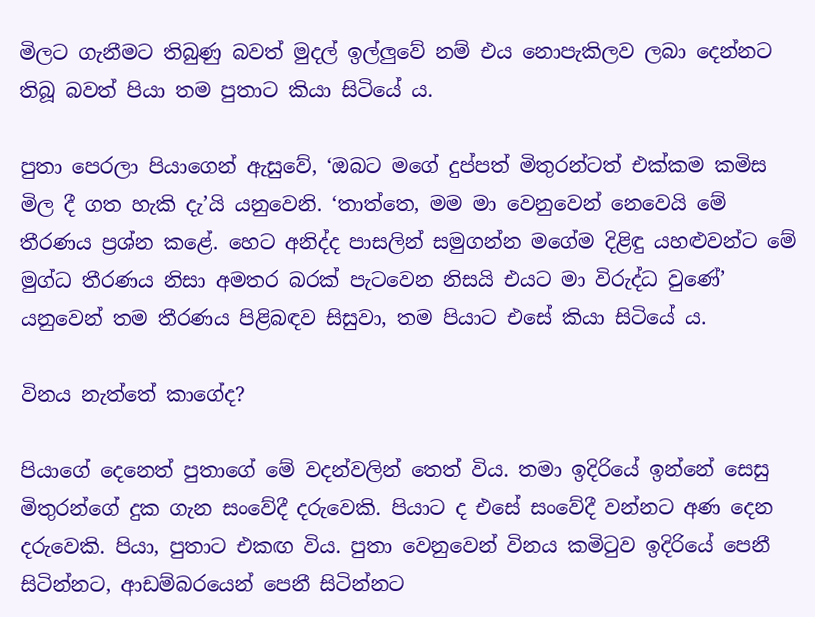මිලට ගැනීමට තිබුණු බවත් මුදල් ඉල්ලුවේ නම් එය නොපැකිලව ලබා දෙන්නට තිබූ බවත් පියා තම පුතාට කියා සිටියේ ය.

පුතා පෙරලා පියාගෙන් ඇසුවේ, ‘ඔබට මගේ දුප්පත් මිතුරන්ටත් එක්කම කමිස මිල දී ගත හැකි දැ’යි යනුවෙනි. ‘තාත්තෙ, මම මා වෙනුවෙන් නෙවෙයි මේ තීරණය ප්‍රශ්න කළේ. හෙට අනිද්ද පාසලින් සමුගන්න මගේම දිළිඳු යහළුවන්ට මේ මුග්ධ තීරණය නිසා අමතර බරක් පැටවෙන නිසයි එයට මා විරුද්ධ වුණේ’ යනුවෙන් තම තීරණය පිළිබඳව සිසුවා, තම පියාට එසේ කියා සිටියේ ය.

විනය නැත්තේ කාගේද?

පියාගේ දෙනෙත් පුතාගේ මේ වදන්වලින් තෙත් විය. තමා ඉදිරියේ ඉන්නේ සෙසු මිතුරන්ගේ දුක ගැන සංවේදී දරුවෙකි. පියාට ද එසේ සංවේදී වන්නට අණ දෙන දරුවෙකි. පියා, පුතාට එකඟ විය. පුතා වෙනුවෙන් විනය කමිටුව ඉදිරියේ පෙනී සිටින්නට, ආඩම්බරයෙන් පෙනී සිටින්නට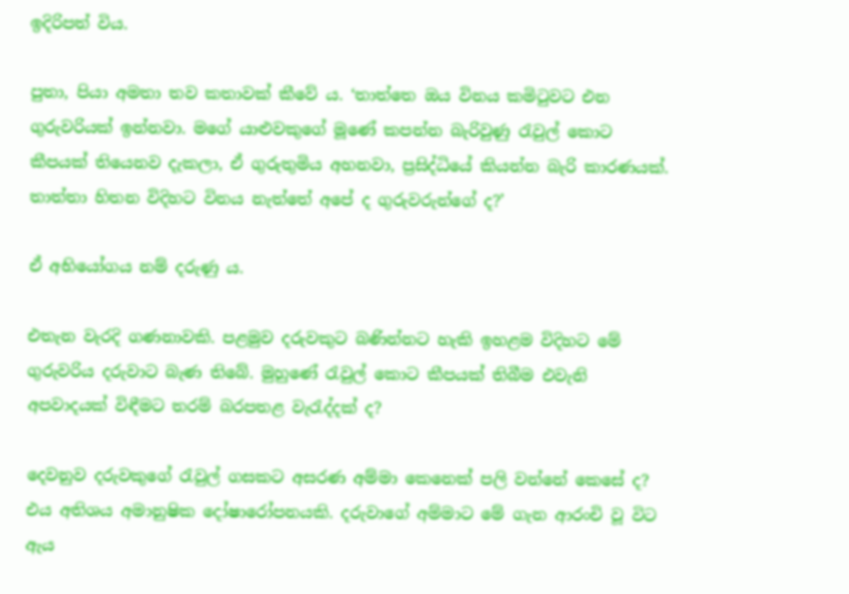ඉදිරිපත් විය.

පුතා, පියා අමතා තව කතාවක් කීවේ ය. ‘තාත්තෙ ඔය විනය කමිටුවට එන ගුරුවරියක් ඉන්නවා. මගේ යාළුවකුගේ මූණේ කපන්න බැරිවුණු රැවුල් කොට කීපයක් තියෙනව දැකලා, ඒ ගුරුතුමිය අහනවා, ප්‍රසිද්ධියේ කියන්න බැරි කාරණයක්. තාත්තා හිතන විදිහට විනය නැත්තේ අපේ ද ගුරුවරුන්ගේ ද?’

ඒ අභියෝගය නම් දරුණු ය.

එතැන වැරදි ගණනාවකි. පළමුව දරුවකුට බණින්නට හැකි ඉහළම විදිහට මේ ගුරුවරිය දරුවාට බැණ තිබේ. මුහුණේ රැවුල් කොට කීපයක් තිබීම එවැනි අපවාදයක් විඳීමට තරම් බරපතළ වැරැද්දක් ද?

දෙවනුව දරුවකුගේ රැවුල් ගසකට අසරණ අම්මා කෙනෙක් පලි වන්නේ කෙසේ ද? එය අතිශය අමානුෂික දෝෂාරෝපනයකි. දරුවාගේ අම්මාට මේ ගැන ආරංචි වූ විට ඇය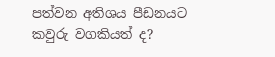පත්වන අතිශය පීඩනයට කවුරු වගකියත් ද?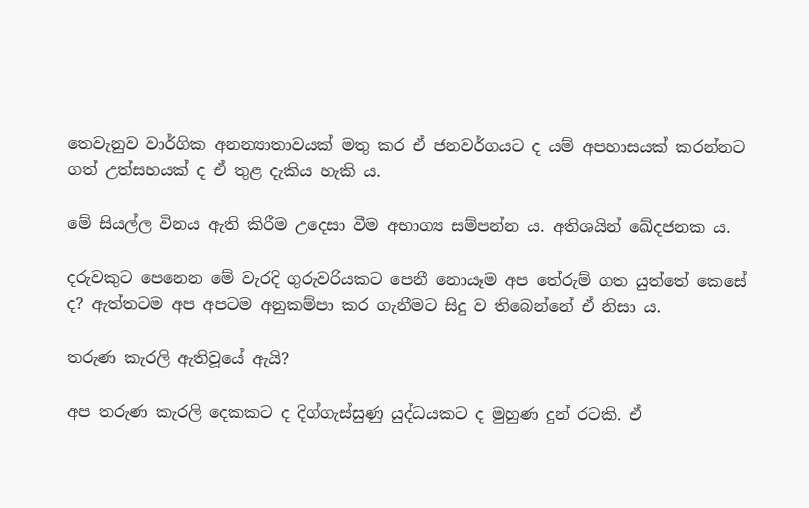තෙවැනුව වාර්ගික අනන්‍යාතාවයක් මතු කර ඒ ජනවර්ගයට ද යම් අපහාසයක් කරන්නට ගත් උත්සහයක් ද ඒ තුළ දැකිය හැකි ය.

මේ සියල්ල විනය ඇති කිරීම උදෙසා වීම අභාග්‍ය සම්පන්න ය. අතිශයින් ඛේදජනක ය.

දරුවකුට පෙනෙන මේ වැරදි ගුරුවරියකට පෙනී නොයෑම අප තේරුම් ගත යුත්තේ කෙසේ ද? ඇත්තටම අප අපටම අනුකම්පා කර ගැනීමට සිදු ව තිබෙන්නේ ඒ නිසා ය.

තරුණ කැරලි ඇතිවූයේ ඇයි?

අප තරුණ කැරලි දෙකකට ද දිග්ගැස්සුණු යුද්ධයකට ද මුහුණ දුන් රටකි. ඒ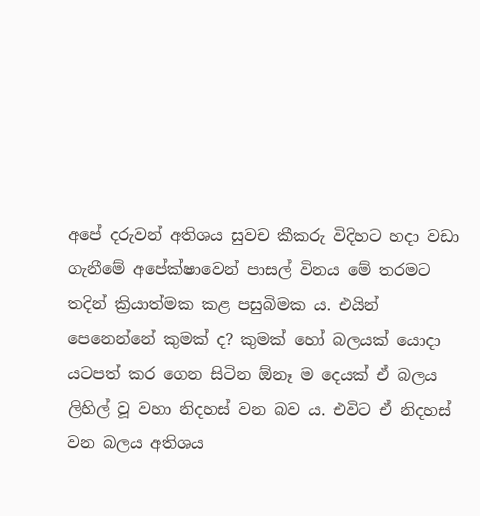අපේ දරුවන් අතිශය සුවච කීකරු විදිහට හදා වඩා ගැනීමේ අපේක්ෂාවෙන් පාසල් විනය මේ තරමට තදින් ක්‍රියාත්මක කළ පසුබිමක ය. එයින් පෙනෙන්නේ කුමක් ද? කුමක් හෝ බලයක් යොදා යටපත් කර ගෙන සිටින ඕනෑ ම දෙයක් ඒ බලය ලිහිල් වූ වහා නිදහස් වන බව ය. එවිට ඒ නිදහස් වන බලය අතිශය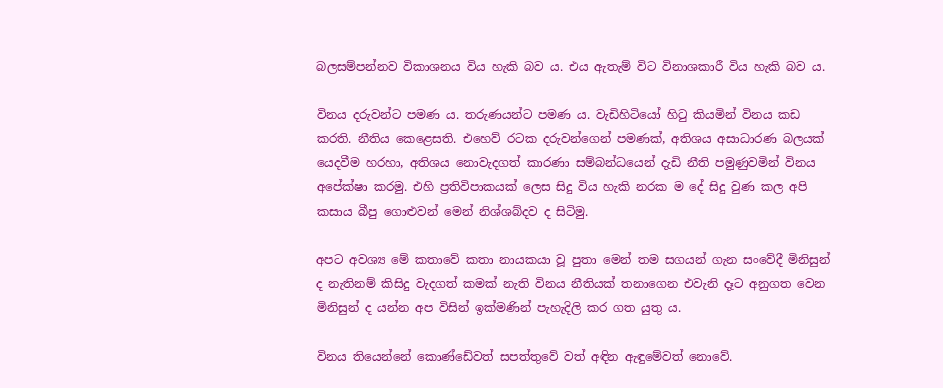බලසම්පන්නව විකාශනය විය හැකි බව ය. එය ඇතැම් විට විනාශකාරී විය හැකි බව ය.

විනය දරුවන්ට පමණ ය. තරුණයන්ට පමණ ය. වැඩිහිටියෝ හිටු කියමින් විනය කඩ කරති. නීතිය කෙළෙසති. එහෙව් රටක දරුවන්ගෙන් පමණක්, අතිශය අසාධාරණ බලයක් යෙදවීම හරහා, අතිශය නොවැදගත් කාරණා සම්බන්ධයෙන් දැඩි නීති පමුණුවමින් විනය අපේක්ෂා කරමු. එහි ප්‍රතිවිපාකයක් ලෙස සිදු විය හැකි නරක ම දේ සිදු වුණ කල අපි කසාය බීපු ගොළුවන් මෙන් නිශ්ශබ්දව ද සිටිමු.

අපට අවශ්‍ය මේ කතාවේ කතා නායකයා වූ පුතා මෙන් තම සගයන් ගැන සංවේදී මිනිසුන් ද නැතිනම් කිසිදු වැදගත් කමක් නැති විනය නීතියක් තනාගෙන එවැනි දෑට අනුගත වෙන මිනිසුන් ද යන්න අප විසින් ඉක්මණින් පැහැදිලි කර ගත යුතු ය.

විනය තියෙන්නේ කොණ්ඩේවත් සපත්තුවේ වත් අඳින ඇඳුමේවත් නොවේ.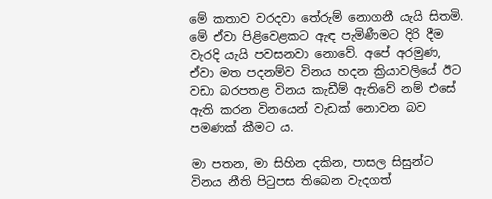මේ කතාව වරදවා තේරුම් නොගනී යැයි සිතමි. මේ ඒවා පිළිවෙළකට ඇඳ පැමිණීමට දිරි දීම වැරදි යැයි පවසනවා නොවේ. අපේ අරමුණ, ඒවා මත පදනම්ව විනය හදන ක්‍රියාවලියේ ඊට වඩා බරපතළ විනය කැඩීම් ඇතිවේ නම් එසේ ඇති කරන විනයෙන් වැඩක් නොවන බව පමණක් කීමට ය.

මා පතන, මා සිහින දකින, පාසල සිසුන්ට විනය නීති පිටුපස තිබෙන වැදගත්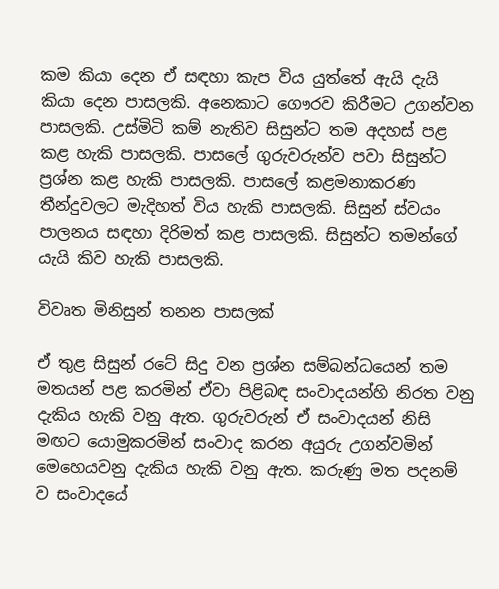කම කියා දෙන ඒ සඳහා කැප විය යුත්තේ ඇයි දැයි කියා දෙන පාසලකි. අනෙකාට ගෞරව කිරීමට උගන්වන පාසලකි. උස්මිටි කම් නැතිව සිසුන්ට තම අදහස් පළ කළ හැකි පාසලකි. පාසලේ ගුරුවරුන්ව පවා සිසුන්ට ප්‍රශ්න කළ හැකි පාසලකි. පාසලේ කළමනාකරණ තීන්දුවලට මැදිහත් විය හැකි පාසලකි. සිසුන් ස්වයං පාලනය සඳහා දිරිමත් කළ පාසලකි. සිසුන්ට තමන්ගේ යැයි කිව හැකි පාසලකි.

විවෘත මිනිසුන් තනන පාසලක්

ඒ තුළ සිසුන් රටේ සිදු වන ප්‍රශ්න සම්බන්ධයෙන් තම මතයන් පළ කරමින් ඒවා පිළිබඳ සංවාදයන්හි නිරත වනු දැකිය හැකි වනු ඇත. ගුරුවරුන් ඒ සංවාදයන් නිසි මඟට යොමුකරමින් සංවාද කරන අයුරු උගන්වමින් මෙහෙයවනු දැකිය හැකි වනු ඇත. කරුණු මත පදනම් ව සංවාදයේ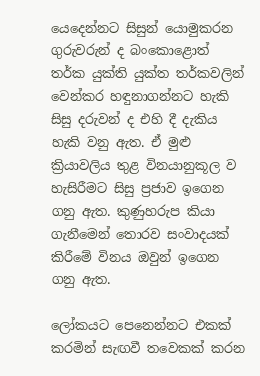යෙදෙන්නට සිසුන් යොමුකරන ගුරුවරුන් ද බංකොළොත් තර්ක යුක්ති යුක්ත තර්කවලින් වෙන්කර හඳුනාගන්නට හැකි සිසු දරුවන් ද එහි දී දැකිය හැකි වනු ඇත. ඒ මුළු ක්‍රියාවලිය තුළ විනයානුකූල ව හැසිරීමට සිසු ප්‍රජාව ඉගෙන ගනු ඇත. කුණුහරුප කියා ගැනීමෙන් තොරව සංවාදයක් කිරීමේ විනය ඔවුන් ඉගෙන ගනු ඇත.

ලෝකයට පෙනෙන්නට එකක් කරමින් සැඟවී තවෙකක් කරන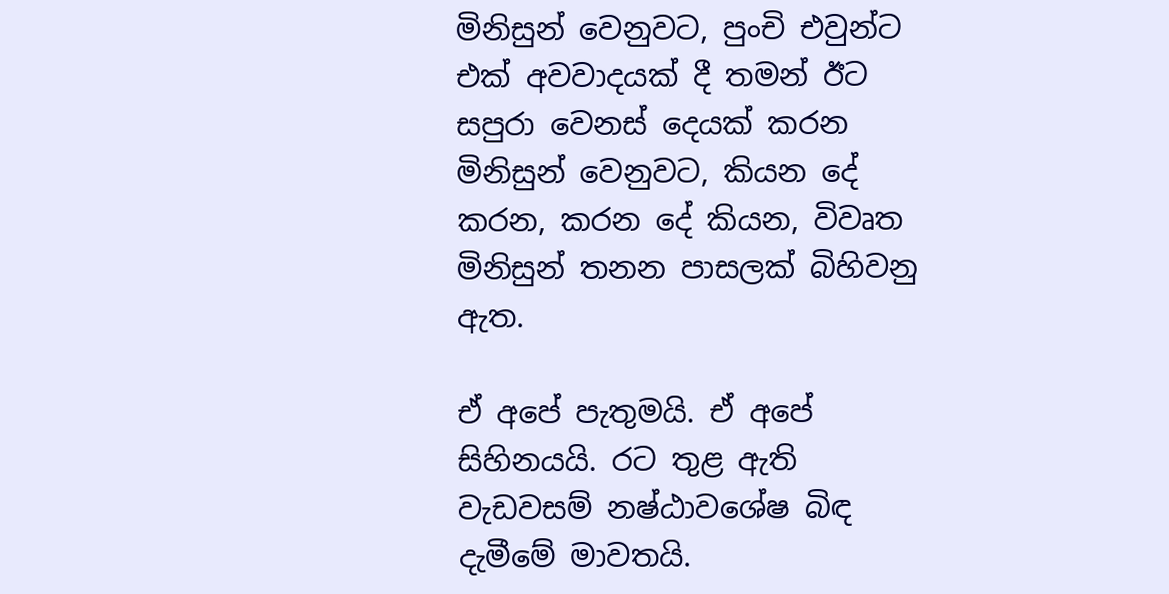මිනිසුන් වෙනුවට, පුංචි එවුන්ට එක් අවවාදයක් දී තමන් ඊට සපුරා වෙනස් දෙයක් කරන මිනිසුන් වෙනුවට, කියන දේ කරන, කරන දේ කියන, විවෘත මිනිසුන් තනන පාසලක් බිහිවනු ඇත.

ඒ අපේ පැතුමයි. ඒ අපේ සිහිනයයි. රට තුළ ඇති වැඩවසම් නෂ්ඨාවශේෂ බිඳ දැමීමේ මාවතයි.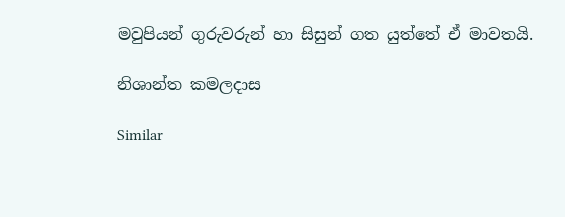මවුපියන් ගුරුවරුන් හා සිසුන් ගත යුත්තේ ඒ මාවතයි.

නිශාන්ත කමලදාස

Similar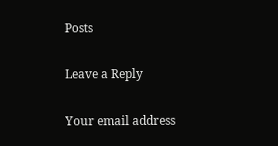Posts

Leave a Reply

Your email address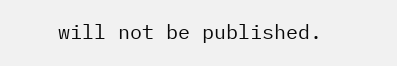will not be published.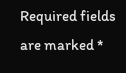Required fields are marked *